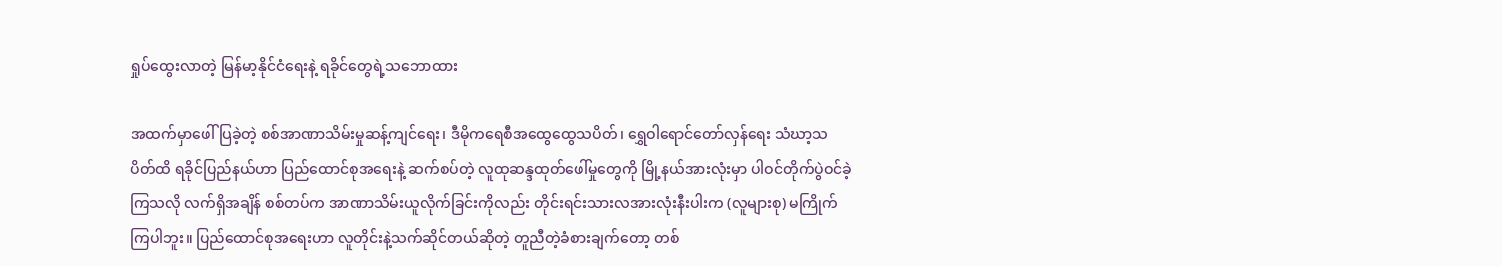ရှုပ်ထွေးလာတဲ့ မြန်မာ့နိုင်ငံရေးနဲ့ ရခိုင်တွေရဲ့သဘောထား

အထက်မှာဖေါ်ပြခဲ့တဲ့ စစ်အာဏာသိမ်းမှုဆန့်ကျင်ရေး၊ ဒီမိုကရေစီအထွေထွေသပိတ်၊ ရွှေဝါရောင်တော်လှန်ရေး သံဃာ့သပိတ်ထိ ရခိုင်ပြည်နယ်ဟာ ပြည်ထောင်စုအရေးနဲ့ ဆက်စပ်တဲ့ လူထုဆန္ဒထုတ်ဖေါ်မှုတွေကို မြို့နယ်အားလုံးမှာ ပါဝင်တိုက်ပွဲဝင်ခဲ့ကြသလို လက်ရှိအချိန် စစ်တပ်က အာဏာသိမ်းယူလိုက်ခြင်းကိုလည်း တိုင်းရင်းသားလအားလုံးနီးပါးက (လူများစု) မကြိုက်ကြပါဘူး။ ပြည်ထောင်စုအရေးဟာ လူတိုင်းနဲ့သက်ဆိုင်တယ်ဆိုတဲ့ တူညီတဲ့ခံစားချက်တော့ တစ်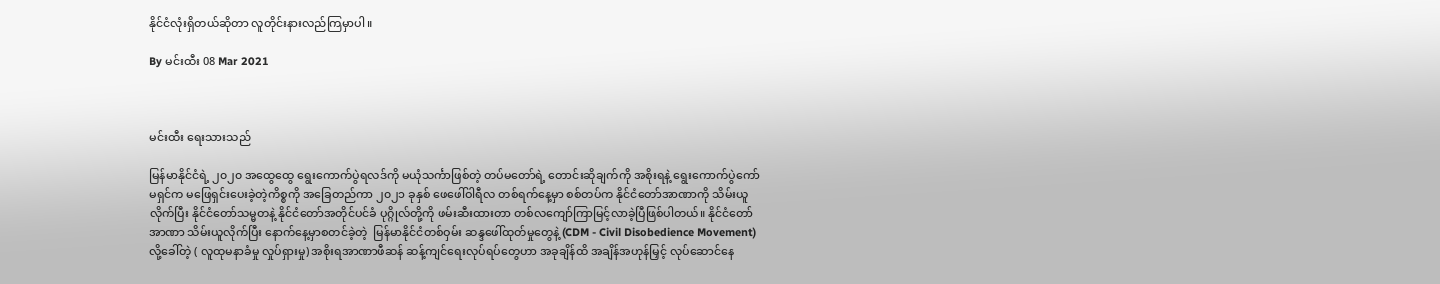နိုင်ငံလုံးရှိတယ်ဆိုတာ လူတိုင်းနားလည်ကြမှာပါ။

By မင်းထီး 08 Mar 2021



မင်းထီး ရေးသားသည်

မြန်မာနိုင်ငံရဲ့ ၂၀၂၀ အထွေထွေ ရွေးကောက်ပွဲရလဒ်ကို မယုံသင်္ကာဖြစ်တဲ့ တပ်မတော်ရဲ့ တောင်းဆိုချက်ကို အစိုးရနဲ့ ရွေးကောက်ပွဲကော်မရှင်က မဖြေရှင်းပေးခဲ့တဲ့ကိစ္စကို အခြေတည်ကာ ၂၀၂၁ ခုနှစ် ဖေဖေါ်ဝါရီလ တစ်ရက်နေ့မှာ စစ်တပ်က နိုင်ငံတော်အာဏာကို သိမ်းယူလိုက်ပြီး နိုင်ငံတော်သမ္မတနဲ့ နိုင်ငံတော်အတိုင်ပင်ခံ ပုဂ္ဂိုလ်တို့ကို ဖမ်းဆီးထားတာ တစ်လကျော်ကြာမြင့်လာခဲ့ပြီဖြစ်ပါတယ်။ နိုင်ငံတော်အာဏာ သိမ်းယူလိုက်ပြီး နောက်နေ့မှာစတင်ခဲ့တဲ့  မြန်မာနိုင်ငံတစ်ဝှမ်း ဆန္ဒဖေါ်ထုတ်မှုတွေနဲ့ (CDM - Civil Disobedience Movement) လို့ခေါ်တဲ့ ( လူထုမနာခံမှု လှုပ်ရှားမှု) အစိုးရအာဏာဖီဆန် ဆန့်ကျင်ရေးလုပ်ရပ်တွေဟာ အခုချိန်ထိ အချိန်အဟုန်မြှင့် လုပ်ဆောင်နေ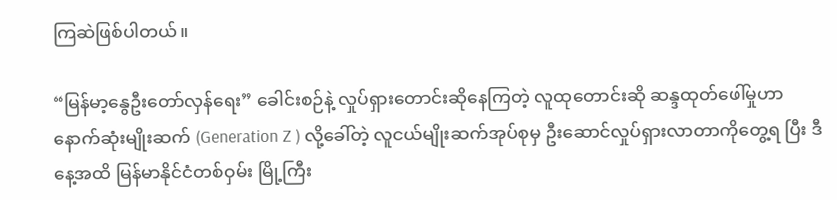ကြဆဲဖြစ်ပါတယ်။

“မြန်မာ့နွေဦးတော်လှန်ရေး” ခေါင်းစဉ်နဲ့ လှုပ်ရှားတောင်းဆိုနေကြတဲ့ လူထုတောင်းဆို ဆန္ဒထုတ်ဖေါ်မှုဟာ နောက်ဆုံးမျိုးဆက် (Generation Z ) လို့ခေါ်တဲ့ လူငယ်မျိုးဆက်အုပ်စုမှ ဦးဆောင်လှုပ်ရှားလာတာကိုတွေ့ရ ပြီး ဒီနေ့အထိ မြန်မာနိုင်ငံတစ်ဝှမ်း မြို့ကြီး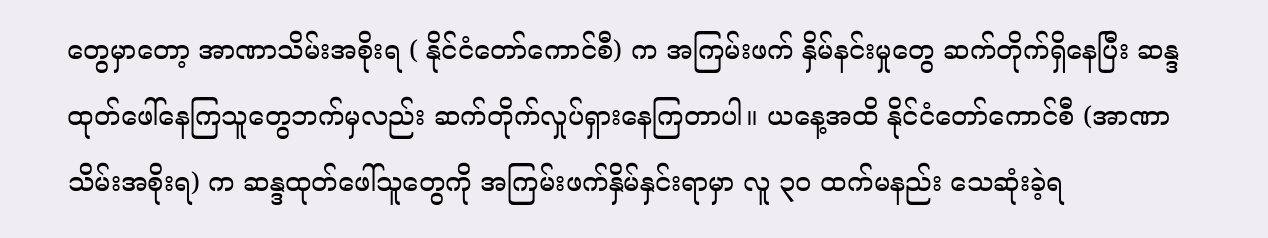တွေမှာတော့ အာဏာသိမ်းအစိုးရ ( နိုင်ငံတော်ကောင်စီ) က အကြမ်းဖက် နှိမ်နင်းမှုတွေ ဆက်တိုက်ရှိနေပြီး ဆန္ဒထုတ်ဖေါ်နေကြသူတွေဘက်မှလည်း ဆက်တိုက်လှုပ်ရှားနေကြတာပါ။ ယနေ့အထိ နိုင်ငံတော်ကောင်စီ (အာဏာသိမ်းအစိုးရ) က ဆန္ဒထုတ်ဖေါ်သူတွေကို အကြမ်းဖက်နှိမ်နှင်းရာမှာ လူ ၃၀ ထက်မနည်း သေဆုံးခဲ့ရ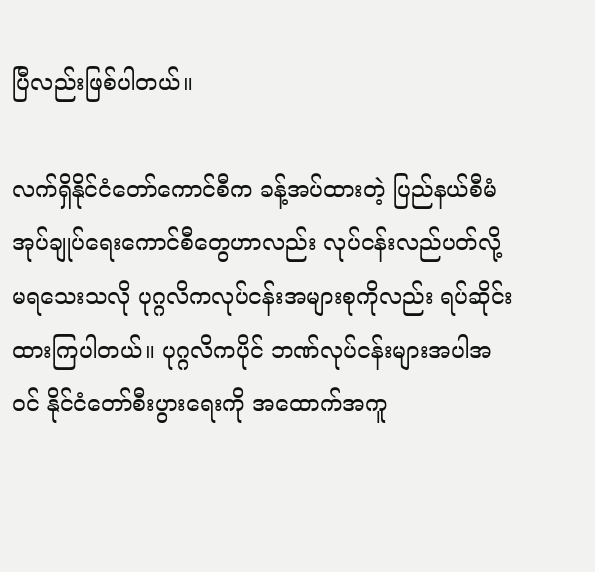ပြီလည်းဖြစ်ပါတယ်။

လက်ရှိနိုင်ငံတော်ကောင်စီက ခန့်အပ်ထားတဲ့ ပြည်နယ်စီမံအုပ်ချုပ်ရေးကောင်စီတွေဟာလည်း လုပ်ငန်းလည်ပတ်လို့ မရသေးသလို ပုဂ္ဂလိကလုပ်ငန်းအများစုကိုလည်း ရပ်ဆိုင်းထားကြပါတယ်။ ပုဂ္ဂလိကပိုင် ဘဏ်လုပ်ငန်းများအပါအဝင် နိုင်ငံတော်စီးပွားရေးကို အထောက်အကူ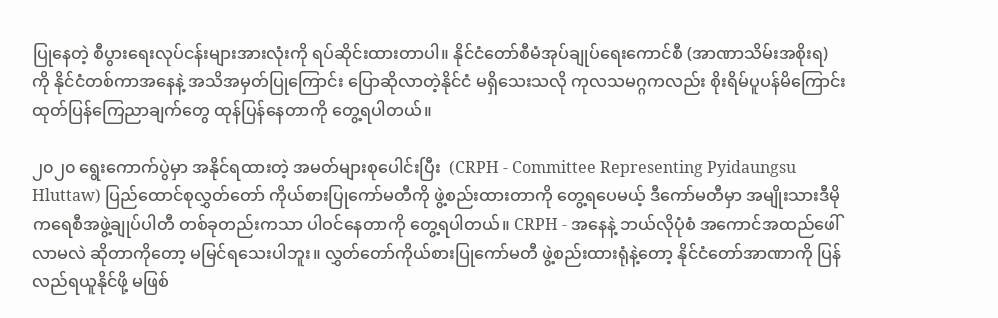ပြုနေတဲ့ စီပွားရေးလုပ်ငန်းများအားလုံးကို ရပ်ဆိုင်းထားတာပါ။ နိုင်ငံတော်စီမံအုပ်ချုပ်ရေးကောင်စီ (အာဏာသိမ်းအစိုးရ) ကို နိုင်ငံတစ်ကာအနေနဲ့ အသိအမှတ်ပြုကြောင်း ပြောဆိုလာတဲ့နိုင်ငံ မရှိသေးသလို ကုလသမဂ္ဂကလည်း စိုးရိမ်ပူပန်မိကြောင်း ထုတ်ပြန်ကြေညာချက်တွေ ထုန်ပြန်နေတာကို တွေ့ရပါတယ်။

၂၀၂၀ ရွေးကောက်ပွဲမှာ အနိုင်ရထားတဲ့ အမတ်များစုပေါင်းပြီး  (CRPH - Committee Representing Pyidaungsu Hluttaw) ပြည်ထောင်စုလွှတ်တော် ကိုယ်စားပြုကော်မတီကို ဖွဲ့စည်းထားတာကို တွေ့ရပေမယ့် ဒီကော်မတီမှာ အမျိုးသားဒီမိုကရေစီအဖွဲ့ချုပ်ပါတီ တစ်ခုတည်းကသာ ပါဝင်နေတာကို တွေ့ရပါတယ်။ CRPH - အနေနဲ့ ဘယ်လိုပုံစံ အကောင်အထည်ဖေါ်လာမလဲ ဆိုတာကိုတော့ မမြင်ရသေးပါဘူး။ လွှတ်တော်ကိုယ်စားပြုကော်မတီ ဖွဲ့စည်းထားရုံနဲ့တော့ နိုင်ငံတော်အာဏာကို ပြန်လည်ရယူနိုင်ဖို့ မဖြစ်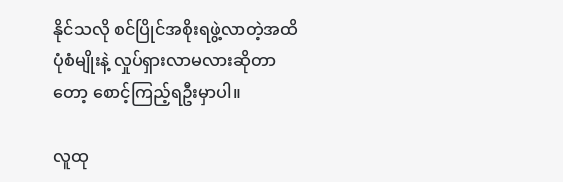နိုင်သလို စင်ပြိုင်အစိုးရဖွဲ့လာတဲ့အထိ ပုံစံမျိုးနဲ့ လှုပ်ရှားလာမလားဆိုတာတော့ စောင့်ကြည့်ရဦးမှာပါ။

လူထု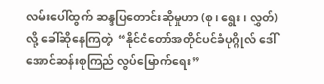လမ်းပေါ်ထွက် ဆန္ဒပြတောင်းဆိုမှုဟာ (စု၊ ရွေး၊ လွှတ်) လို့ ခေါ်ဆိုနေကြတဲ့  “နိုင်ငံတော်အတိုင်ပင်ခံပုဂ္ဂိုလ် ဒေါ်အောင်ဆန်းစုကြည် လွပ်မြောက်ရေး”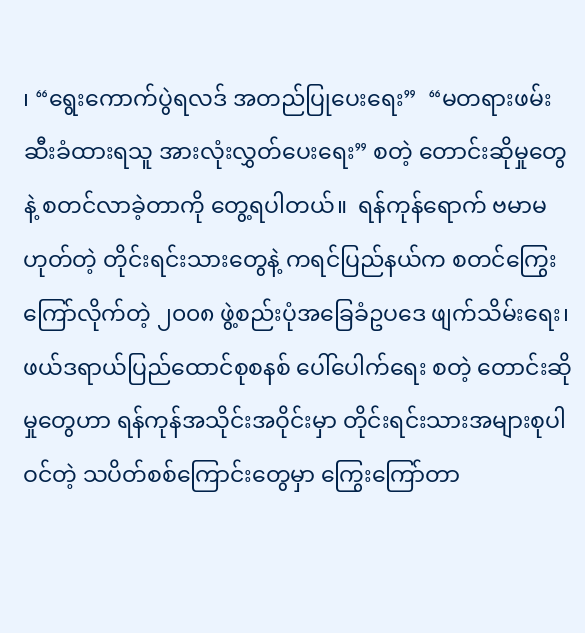၊ “ရွေးကောက်ပွဲရလဒ် အတည်ပြုပေးရေး”  “မတရားဖမ်းဆီးခံထားရသူ အားလုံးလွှတ်ပေးရေး” စတဲ့ တောင်းဆိုမှုတွေနဲ့ စတင်လာခဲ့တာကို တွေ့ရပါတယ်။  ရန်ကုန်ရောက် ဗမာမဟုတ်တဲ့ တိုင်းရင်းသားတွေနဲ့ ကရင်ပြည်နယ်က စတင်ကြွေးကြော်လိုက်တဲ့ ၂၀၀၈ ဖွဲ့စည်းပုံအခြေခံဥပဒေ ဖျက်သိမ်းရေး၊ ဖယ်ဒရာယ်ပြည်ထောင်စုစနစ် ပေါ်ပေါက်ရေး စတဲ့ တောင်းဆိုမှုတွေဟာ ရန်ကုန်အသိုင်းအဝိုင်းမှာ တိုင်းရင်းသားအများစုပါဝင်တဲ့ သပိတ်စစ်ကြောင်းတွေမှာ ကြွေးကြော်တာ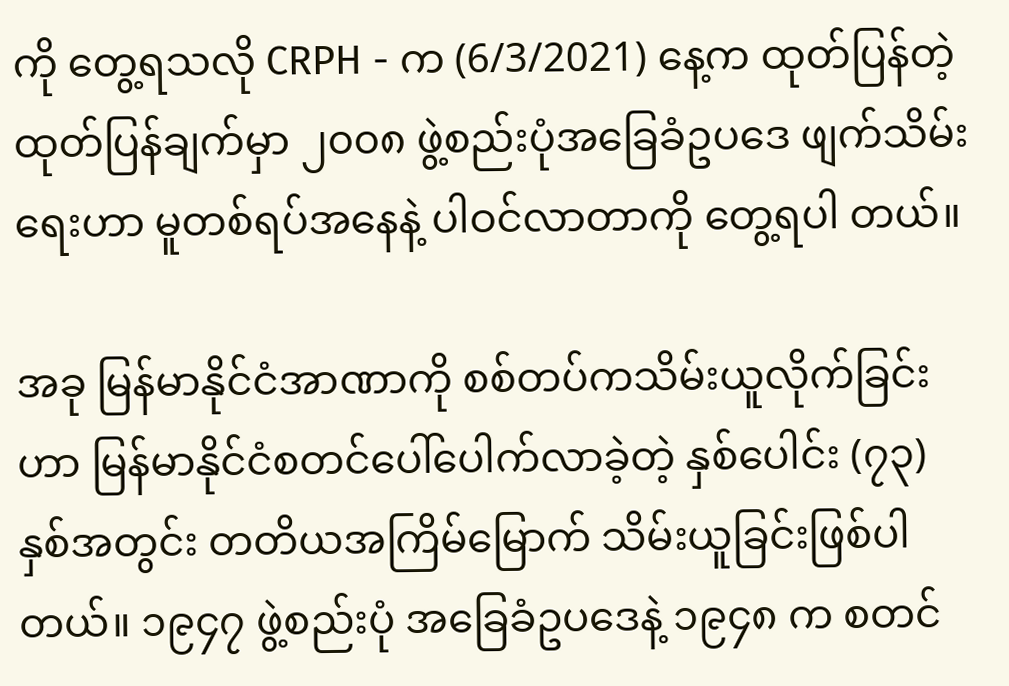ကို တွေ့ရသလို CRPH - က (6/3/2021) နေ့က ထုတ်ပြန်တဲ့ ထုတ်ပြန်ချက်မှာ ၂၀၀၈ ဖွဲ့စည်းပုံအခြေခံဥပဒေ ဖျက်သိမ်းရေးဟာ မူတစ်ရပ်အနေနဲ့ ပါဝင်လာတာကို တွေ့ရပါ တယ်။

အခု မြန်မာနိုင်ငံအာဏာကို စစ်တပ်ကသိမ်းယူလိုက်ခြင်းဟာ မြန်မာနိုင်ငံစတင်ပေါ်ပေါက်လာခဲ့တဲ့ နှစ်ပေါင်း (၇၃) နှစ်အတွင်း တတိယအကြိမ်မြောက် သိမ်းယူခြင်းဖြစ်ပါတယ်။ ၁၉၄၇ ဖွဲ့စည်းပုံ အခြေခံဥပဒေနဲ့ ၁၉၄၈ က စတင်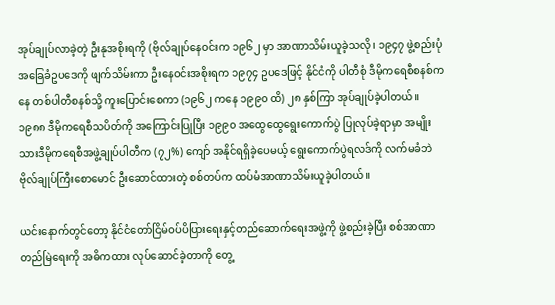အုပ်ချုပ်လာခဲ့တဲ့ ဦးနုအစိုးရကို (ဗိုလ်ချုပ်နေဝင်းက ၁၉၆၂ မှာ အာဏာသိမ်းယူခဲ့သလို၊ ၁၉၄၇ ဖွဲ့စည်းပုံအခြေခံဥပဒေကို ဖျက်သိမ်းကာ ဦးနေဝင်းအစိုးရက ၁၉၇၄ ဥပဒေဖြင့် နိုင်ငံကို ပါတီစုံ ဒီမိုကရေစီစနစ်ကနေ တစ်ပါတီစနစ်သို့ ကူးပြောင်းစေကာ (၁၉၆၂ ကနေ ၁၉၉၀ ထိ) ၂၈ နှစ်ကြာ အုပ်ချုပ်ခဲ့ပါတယ်။ ၁၉၈၈ ဒီမိုကရေစီသပိတ်ကို အကြောင်းပြုပြီး ၁၉၉၀ အထွေထွေရွေးကောက်ပွဲ ပြုလုပ်ခဲ့ရာမှာ အမျိုးသားဒီမိုကရေစီအဖွဲ့ချုပ်ပါတီက (၇၂%) ကျော် အနိုင်ရရှိခဲ့ပေမယ့် ရွေးကောက်ပွဲရလဒ်ကို လက်မခံဘဲ ဗိုလ်ချုပ်ကြီးစောမောင် ဦးဆောင်ထားတဲ့ စစ်တပ်က ထပ်မံအာဏာသိမ်းယူခဲ့ပါတယ်။

ယင်းနောက်တွင်တော့ နိုင်ငံတော်ငြိမ်ဝပ်ပိပြားရေးနှင့်တည်ဆောက်ရေးအဖွဲ့ကို ဖွဲ့စည်းခဲ့ပြီး စစ်အာဏာတည်မြဲရေးကို အဓိကထား လုပ်ဆောင်ခဲ့တာကို တွေ့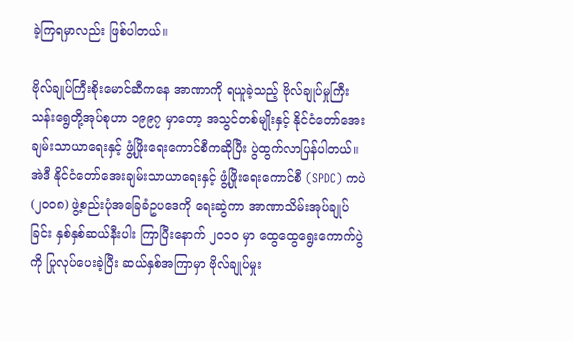ခဲ့ကြရမှာလည်း ဖြစ်ပါတယ်။

ဗိုလ်ချုပ်ကြီးစိုးမောင်ဆီကနေ အာဏာကို ရယူခဲ့သည့် ဗိုလ်ချုပ်မှုကြီးသန်းရွေတို့အုပ်စုဟာ ၁၉၉၇ မှာတော့ အသွင်တစ်မျိုးနှင့် နိုင်ငံတော်အေးချမ်းသာယာရေးနှင့် ဖွံ့ဖြိုးရေးကောင်စီကဆိုပြီး ပွဲထွက်လာပြန်ပါတယ်။ အဲဒီ နိုင်ငံတော်အေးချမ်းသာယာရေးနှင့် ဖွံ့ဖြိုးရေးကောင်စီ (SPDC) ကပဲ (၂၀၀၈) ဖွဲ့စည်းပုံအခြေခံဥပဒေကို ရေးဆွဲကာ အာဏာသိမ်းအုပ်ချုပ်ခြင်း နှစ်နှစ်ဆယ်နီးပါး ကြာပြီးနောက် ၂၀၁၀ မှာ ထွေထွေရွေးကောက်ပွဲကို ပြုလုပ်ပေးခဲ့ပြီး ဆယ်နှစ်အကြာမှာ ဗိုလ်ချုပ်မှုး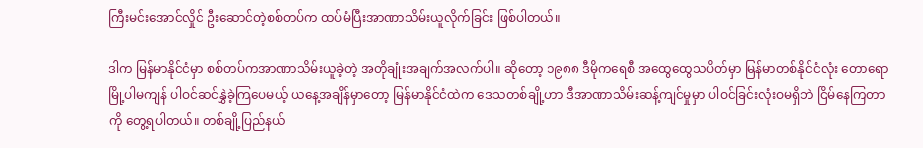ကြီးမင်းအောင်လှိုင် ဦးဆောင်တဲ့စစ်တပ်က ထပ်မံပြီးအာဏာသိမ်းယူလိုက်ခြင်း ဖြစ်ပါတယ်။

ဒါက မြန်မာနိုင်ငံမှာ စစ်တပ်ကအာဏာသိမ်းယူခဲ့တဲ့ အတိုချုံးအချက်အလက်ပါ။ ဆိုတော့ ၁၉၈၈ ဒီမိုကရေစီ အထွေထွေသပိတ်မှာ မြန်မာတစ်နိုင်ငံလုံး တောရောမြို့ပါမကျန် ပါဝင်ဆင်နွှဲခဲ့ကြပေမယ့် ယနေ့အချိန်မှာတော့ မြန်မာနိုင်ငံထဲက ဒေသတစ်ချို့ဟာ ဒီအာဏာသိမ်းဆန့်ကျင်မှုမှာ ပါဝင်ခြင်းလုံးဝမရှိဘဲ ငြိမ်နေကြတာကို တွေ့ရပါတယ်။ တစ်ချို့ပြည်နယ်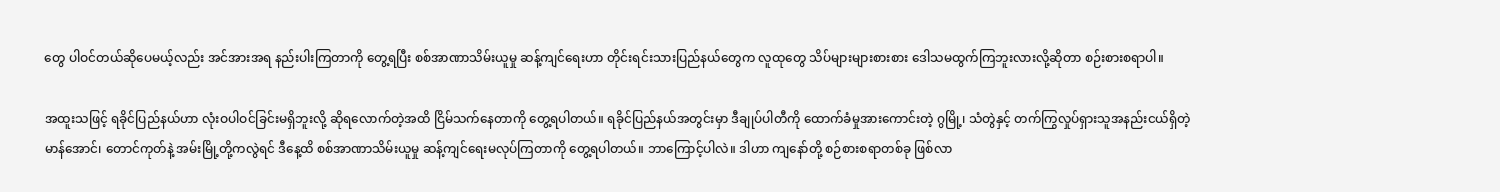တွေ ပါဝင်တယ်ဆိုပေမယ့်လည်း အင်အားအရ နည်းပါးကြတာကို တွေ့ရပြီး စစ်အာဏာသိမ်းယူမှု ဆန့်ကျင်ရေးဟာ တိုင်းရင်းသားပြည်နယ်တွေက လူထုတွေ သိပ်များများစားစား ဒေါသမထွက်ကြဘူးလားလို့ဆိုတာ စဉ်းစားစရာပါ။

အထူးသဖြင့် ရခိုင်ပြည်နယ်ဟာ လုံးဝပါဝင်ခြင်းမရှိဘူးလို့ ဆိုရလောက်တဲ့အထိ ငြိမ်သက်နေတာကို တွေ့ရပါတယ်။ ရခိုင်ပြည်နယ်အတွင်းမှာ ဒီချုပ်ပါတီကို ထောက်ခံမှုအားကောင်းတဲ့ ဂွမြို့၊ သံတွဲနှင့် တက်ကြွလှုပ်ရှားသူအနည်းငယ်ရှိတဲ့ မာန်အောင်၊ တောင်ကုတ်နဲ့ အမ်းမြို့တို့ကလွဲရင် ဒီနေ့ထိ စစ်အာဏာသိမ်းယူမှု ဆန့်ကျင်ရေးမလုပ်ကြတာကို တွေ့ရပါတယ်။ ဘာကြောင့်ပါလဲ။ ဒါဟာ ကျနော်တို့ စဉ်စားစရာတစ်ခု ဖြစ်လာ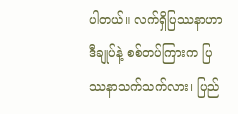ပါတယ်။ လက်ရှိပြဿနာဟာ ဒီချုပ်နဲ့ စစ်တပ်ကြားက ပြဿနာသက်သက်လား၊ ပြည်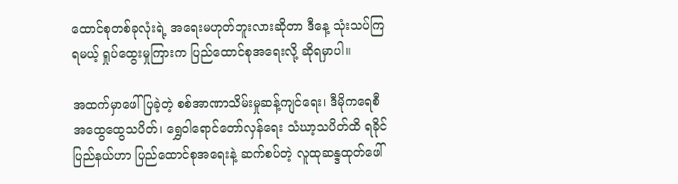ထောင်စုတစ်ခုလုံးရဲ့ အရေးမဟုတ်ဘူးလားဆိုတာ ဒီနေ့ သုံးသပ်ကြရမယ့် ရှုပ်ထွေးမှုကြားက ပြည်ထောင်စုအရေးလို့ ဆိုရမှာပါ။

အထက်မှာဖေါ်ပြခဲ့တဲ့ စစ်အာဏာသိမ်းမှုဆန့်ကျင်ရေး၊ ဒီမိုကရေစီအထွေထွေသပိတ်၊ ရွှေဝါရောင်တော်လှန်ရေး သံဃာ့သပိတ်ထိ ရခိုင်ပြည်နယ်ဟာ ပြည်ထောင်စုအရေးနဲ့ ဆက်စပ်တဲ့ လူထုဆန္ဒထုတ်ဖေါ်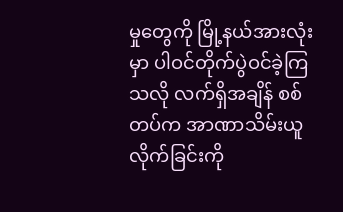မှုတွေကို မြို့နယ်အားလုံးမှာ ပါဝင်တိုက်ပွဲဝင်ခဲ့ကြသလို လက်ရှိအချိန် စစ်တပ်က အာဏာသိမ်းယူလိုက်ခြင်းကို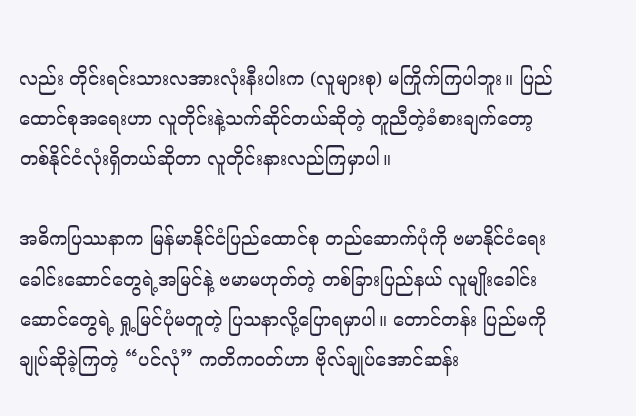လည်း တိုင်းရင်းသားလအားလုံးနီးပါးက (လူများစု) မကြိုက်ကြပါဘူး။ ပြည်ထောင်စုအရေးဟာ လူတိုင်းနဲ့သက်ဆိုင်တယ်ဆိုတဲ့ တူညီတဲ့ခံစားချက်တော့ တစ်နိုင်ငံလုံးရှိတယ်ဆိုတာ လူတိုင်းနားလည်ကြမှာပါ။

အဓိကပြဿနာက မြန်မာနိုင်ငံပြည်ထောင်စု တည်ဆောက်ပုံကို ဗမာနိုင်ငံရေးခေါင်းဆောင်တွေရဲ့အမြင်နဲ့ ဗမာမဟုတ်တဲ့ တစ်ခြားပြည်နယ် လူမျိုးခေါင်းဆောင်တွေရဲ့ ရှု့မြင်ပုံမတူတဲ့ ပြသနာလို့ပြောရမှာပါ။ တောင်တန်း ပြည်မကို ချုပ်ဆိုခဲ့ကြတဲ့ “ပင်လုံ” ကတိကဝတ်ဟာ ဗိုလ်ချုပ်အောင်ဆန်း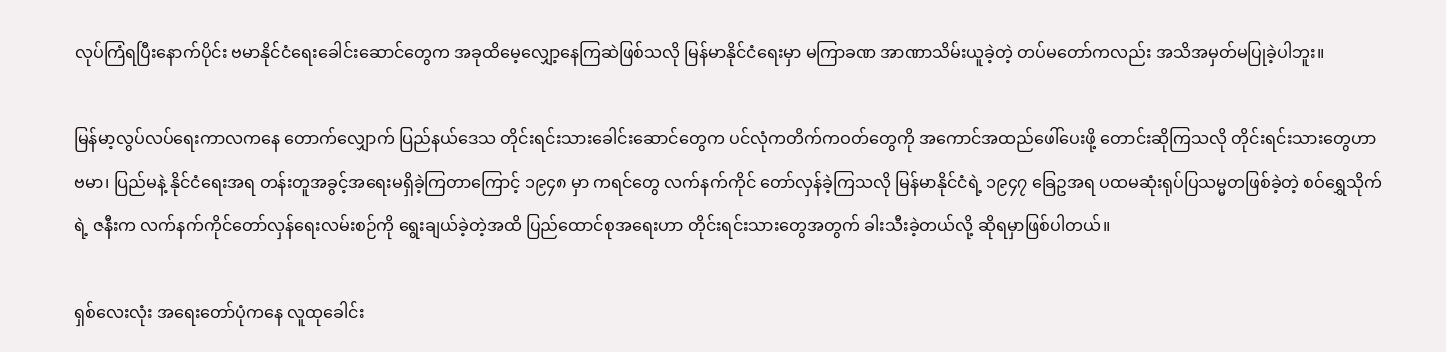လုပ်ကြံရပြီးနောက်ပိုင်း ဗမာနိုင်ငံရေးခေါင်းဆောင်တွေက အခုထိမေ့လျှော့နေကြဆဲဖြစ်သလို မြန်မာနိုင်ငံရေးမှာ မကြာခဏ အာဏာသိမ်းယူခဲ့တဲ့ တပ်မတော်ကလည်း အသိအမှတ်မပြုခဲ့ပါဘူး။

မြန်မာ့လွပ်လပ်ရေးကာလကနေ တောက်လျှောက် ပြည်နယ်ဒေသ တိုင်းရင်းသားခေါင်းဆောင်တွေက ပင်လုံကတိက်ကဝတ်တွေကို အကောင်အထည်ဖေါ်ပေးဖို့ တောင်းဆိုကြသလို တိုင်းရင်းသားတွေဟာ ဗမာ၊ ပြည်မနဲ့ နိုင်ငံရေးအရ တန်းတူအခွင့်အရေးမရှိခဲ့ကြတာကြောင့် ၁၉၄၈ မှာ ကရင်တွေ လက်နက်ကိုင် တော်လှန်ခဲ့ကြသလို မြန်မာနိုင်ငံရဲ့ ၁၉၄၇ ခြေဥအရ ပထမဆုံးရုပ်ပြသမ္မတဖြစ်ခဲ့တဲ့ စဝ်ရွှေသိုက်ရဲ့ ဇနီးက လက်နက်ကိုင်တော်လှန်ရေးလမ်းစဉ်ကို ရွေးချယ်ခဲ့တဲ့အထိ ပြည်ထောင်စုအရေးဟာ တိုင်းရင်းသားတွေအတွက် ခါးသီးခဲ့တယ်လို့ ဆိုရမှာဖြစ်ပါတယ်။

ရှစ်လေးလုံး အရေးတော်ပုံကနေ လူထုခေါင်း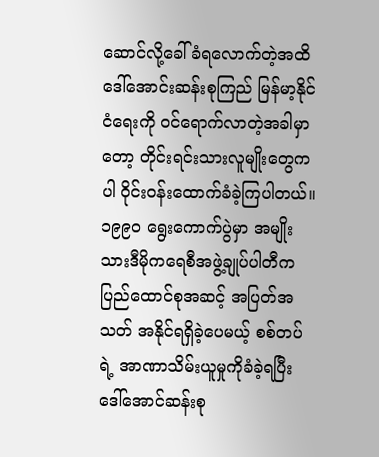ဆောင်လို့ခေါ်ခံရလောက်တဲ့အထိ  ဒေါ်အောင်းဆန်းစုကြည် မြန်မာ့နိုင်ငံရေးကို ဝင်ရောက်လာတဲ့အခါမှာတော့ တိုင်းရင်းသားလူမျိုးတွေကပါ ဝိုင်းဝန်းထောက်ခံခဲ့ကြပါတယ်။ ၁၉၉၀ ရွေးကောက်ပွဲမှာ အမျိုးသားဒီမိုကရေစီအဖွဲ့ချုပ်ပါတီက ပြည်ထောင်စုအဆင့် အပြတ်အသတ် အနိုင်ရရှိခဲ့ပေမယ့် စစ်တပ်ရဲ့ အာဏာသိမ်းယူမှုကိုခံခဲ့ရပြီး ဒေါ်အောင်ဆန်းစု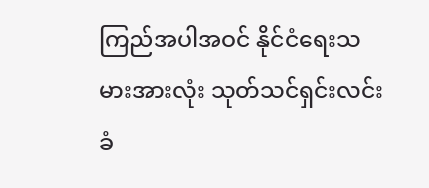ကြည်အပါအဝင် နိုင်ငံရေးသမားအားလုံး သုတ်သင်ရှင်းလင်းခံ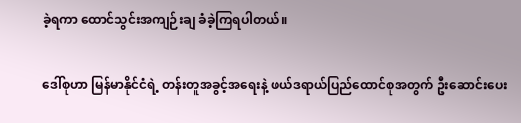ခဲ့ရကာ ထောင်သွင်းအကျဉ်းချ ခံခဲ့ကြရပါတယ်။

ဒေါ်စုဟာ မြန်မာနိုင်ငံရဲ့ တန်းတူအခွင့်အရေးနဲ့ ဖယ်ဒရာယ်ပြည်ထောင်စုအတွက် ဦးဆောင်းပေး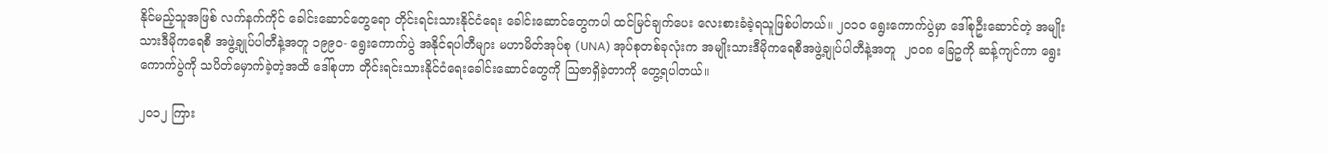နိုင်မည့်သူအဖြစ် လက်နက်ကိုင် ခေါင်းဆောင်တွေရော တိုင်းရင်းသားနိုင်ငံရေး ခေါင်းဆောင်တွေကပါ ထင်မြင်ချက်ပေး လေးစားခံခဲ့ရသူဖြစ်ပါတယ်။ ၂၀၁၀ ရွေးကောက်ပွဲမှာ ဒေါ်စုဦးဆောင်တဲ့ အမျိုးသားဒီမိုကရေစီ အဖွဲ့ချုပ်ပါတီနဲ့အတူ ၁၉၉၀- ရွေးကောက်ပွဲ အနိုင်ရပါတီများ မဟာမိတ်အုပ်စု (UNA) အုပ်စုတစ်ခုလုံးက အမျိုးသားဒီမိုကရေစီအဖွဲ့ချုပ်ပါတီနဲ့အတူ  ၂၀၀၈ ခြေဥကို ဆန့်ကျင်ကာ ရွေးကောက်ပွဲကို သပိတ်မှောက်ခဲ့တဲ့အထိ ဒေါ်စုဟာ တိုင်းရင်းသားနိုင်ငံရေးခေါင်းဆောင်တွေကို ဩဇာရှိခဲ့တာကို တွေ့ရပါတယ်။

၂၀၁၂ ကြား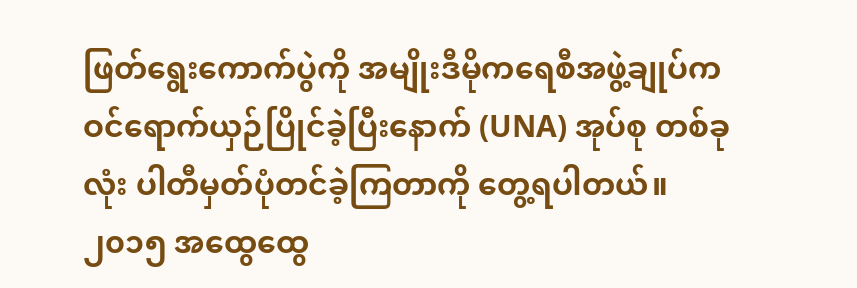ဖြတ်ရွေးကောက်ပွဲကို အမျိုးဒီမိုကရေစီအဖွဲ့ချုပ်က ဝင်ရောက်ယှဉ်ပြိုင်ခဲ့ပြီးနောက် (UNA) အုပ်စု တစ်ခုလုံး ပါတီမှတ်ပုံတင်ခဲ့ကြတာကို တွေ့ရပါတယ်။ ၂၀၁၅ အထွေထွေ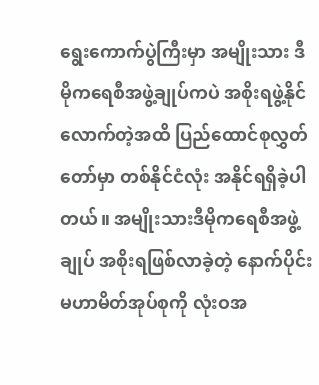ရွေးကောက်ပွဲကြီးမှာ အမျိုးသား ဒီမိုကရေစီအဖွဲ့ချုပ်ကပဲ အစိုးရဖွဲ့နိုင်လောက်တဲ့အထိ ပြည်ထောင်စုလွှတ်တော်မှာ တစ်နိုင်ငံလုံး အနိုင်ရရှိခဲ့ပါတယ်။ အမျိုးသားဒီမိုကရေစီအဖွဲ့ချုပ် အစိုးရဖြစ်လာခဲ့တဲ့ နောက်ပိုင်း မဟာမိတ်အုပ်စုကို လုံးဝအ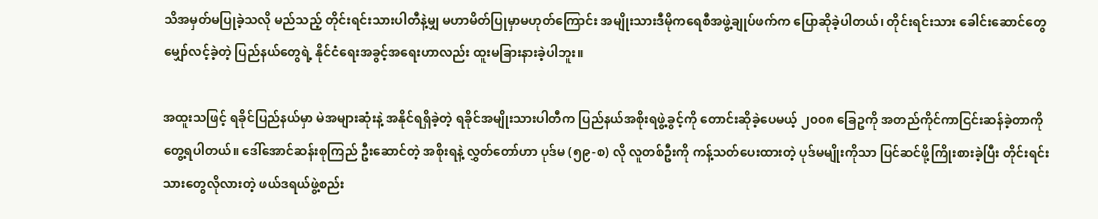သိအမှတ်မပြုခဲ့သလို မည်သည့် တိုင်းရင်းသားပါတီနဲ့မျှ မဟာမိတ်ပြုမှာမဟုတ်ကြောင်း အမျိုးသားဒီမိုကရေစီအဖွဲ့ချုပ်ဖက်က ပြောဆိုခဲ့ပါတယ်၊ တိုင်းရင်းသား ခေါင်းဆောင်တွေမျှော်လင့်ခဲ့တဲ့ ပြည်နယ်တွေရဲ့ နိုင်ငံရေးအခွင့်အရေးဟာလည်း ထူးမခြားနားခဲ့ပါဘူး။

အထူးသဖြင့် ရခိုင်ပြည်နယ်မှာ မဲအများဆုံးနဲ့ အနိုင်ရရှိခဲ့တဲ့ ရခိုင်အမျိုးသားပါတီက ပြည်နယ်အစိုးရဖွဲ့ခွင့်ကို တောင်းဆိုခဲ့ပေမယ့် ၂၀၀၈ ခြေဥကို အတည်ကိုင်ကာငြင်းဆန်ခဲ့တာကို တွေ့ရပါတယ်။ ဒေါ်အောင်ဆန်းစုကြည် ဦးဆောင်တဲ့ အစိုးရနဲ့ လွှတ်တော်ဟာ ပုဒ်မ (၅၉-စ) လို လူတစ်ဦးကို ကန့်သတ်ပေးထားတဲ့ ပုဒ်မမျိုးကိုသာ ပြင်ဆင်ဖို့ကြိုးစားခဲ့ပြီး တိုင်းရင်းသားတွေလိုလားတဲ့ ဖယ်ဒရယ်ဖွဲ့စည်း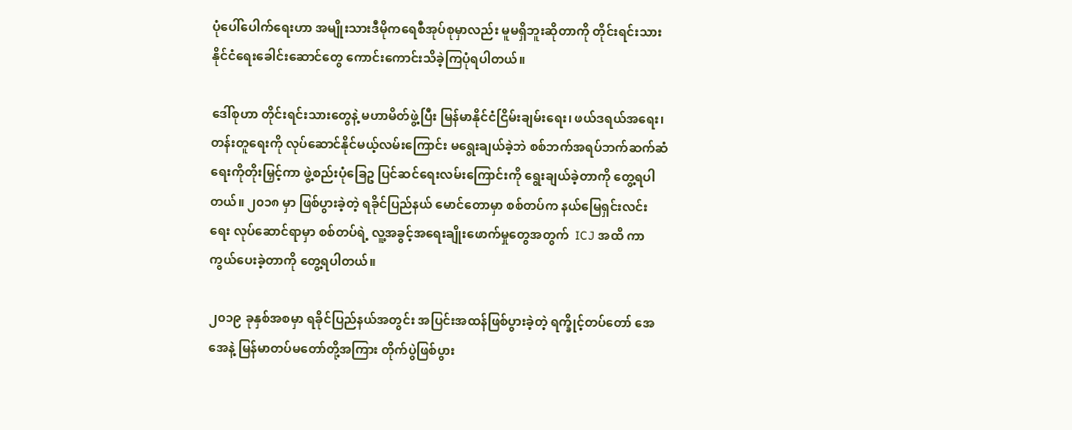ပုံပေါ်ပေါက်ရေးဟာ အမျိုးသားဒီမိုကရေစီအုပ်စုမှာလည်း မူမရှိဘူးဆိုတာကို တိုင်းရင်းသားနိုင်ငံရေးခေါင်းဆောင်တွေ ကောင်းကောင်းသိခဲ့ကြပုံရပါတယ်။

ဒေါ်စုဟာ တိုင်းရင်းသားတွေနဲ့ မဟာမိတ်ဖွဲ့ပြီး မြန်မာနိုင်ငံငြိမ်းချမ်းရေး၊ ဖယ်ဒရယ်အရေး၊ တန်းတူရေးကို လုပ်ဆောင်နိုင်မယ့်လမ်းကြောင်း မရွေးချယ်ခဲ့ဘဲ စစ်ဘက်အရပ်ဘက်ဆက်ဆံရေးကိုတိုးမြှင့်ကာ ဖွဲ့စည်းပုံခြေဥ ပြင်ဆင်ရေးလမ်းကြောင်းကို ရွေးချယ်ခဲ့တာကို တွေ့ရပါတယ်။ ၂၀၁၈ မှာ ဖြစ်ပွားခဲ့တဲ့ ရခိုင်ပြည်နယ် မောင်တောမှာ စစ်တပ်က နယ်မြေရှင်းလင်းရေး လုပ်ဆောင်ရာမှာ စစ်တပ်ရဲ့ လူ့အခွင့်အရေးချိုးဖောက်မှုတွေအတွက်  ICJ အထိ ကာကွယ်ပေးခဲ့တာကို တွေ့ရပါတယ်။

၂၀၁၉ ခုနှစ်အစမှာ ရခိုင်ပြည်နယ်အတွင်း အပြင်းအထန်ဖြစ်ပွားခဲ့တဲ့ ရက္ခိုင့်တပ်တော် အေအေနဲ့ မြန်မာတပ်မတော်တို့အကြား တိုက်ပွဲဖြစ်ပွား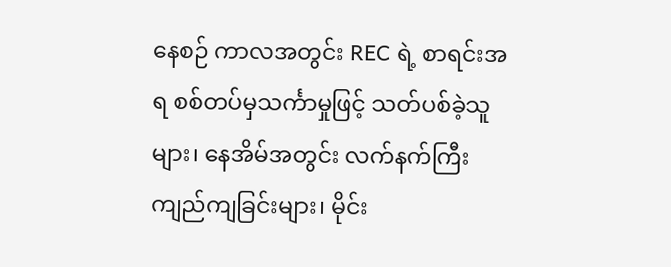နေစဉ် ကာလအတွင်း REC ရဲ့ စာရင်းအရ စစ်တပ်မှသင်္ကာမှုဖြင့် သတ်ပစ်ခဲ့သူများ၊ နေအိမ်အတွင်း လက်နက်ကြီးကျည်ကျခြင်းများ၊ မိုင်း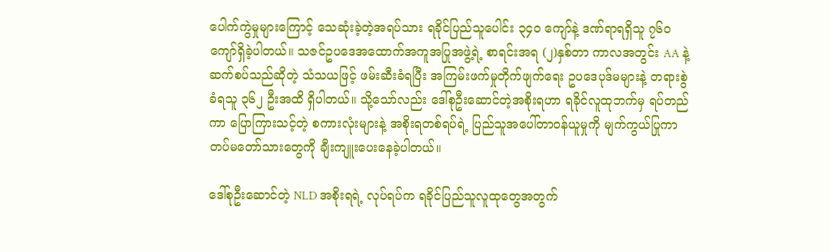ပေါက်ကွဲမှုများကြောင့် သေဆုံးခဲ့တဲ့အရပ်သား ရခိုင်ပြည်သူပေါင်း ၃၄၀ ကျော်နဲ့ ဒဏ်ရာရရှိသူ ၇၆၀ ကျော်ရှိခဲ့ပါတယ်။ သဇင်ဥပဒေအထောက်အကူအပြုအဖွဲ့ရဲ့ စာရင်းအရ (၂)နှစ်တာ ကာလအတွင်း AA နဲ့ ဆက်စပ်သည်ဆိုတဲ့ သံသယဖြင့် ဖမ်းဆီးခံရပြီး အကြမ်းဖက်မှုတိုက်ဖျက်ရေး ဥပဒေပုဒ်မများနဲ့ တရားစွဲခံရသူ ၃၆၂ ဦးအထိ ရှိပါတယ်။ သို့သော်လည်း ဒေါ်စုဦးဆောင်တဲ့အစိုးရဟာ ရခိုင်လူထုဘက်မှ ရပ်တည်ကာ ပြောကြားသင့်တဲ့ စကားလုံးများနဲ့ အစိုးရတစ်ရပ်ရဲ့ ပြည်သူအပေါ်တာဝန်ယူမှုကို မျက်ကွယ်ပြုကာ တပ်မတော်သားတွေကို ချီးကျူးပေးနေခဲ့ပါတယ်။

ဒေါ်စုဦးဆောင်တဲ့ NLD အစိုးရရဲ့ လုပ်ရပ်က ရခိုင်ပြည်သူလူထုတွေအတွက်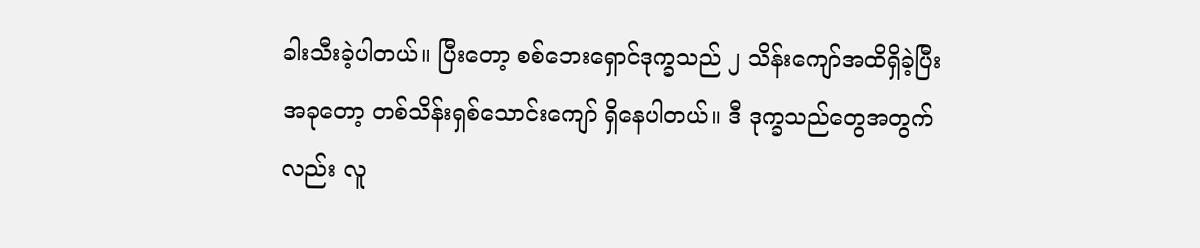ခါးသီးခဲ့ပါတယ်။ ပြီးတော့ စစ်ဘေးရှောင်ဒုက္ခသည် ၂ သိန်းကျော်အထိရှိခဲ့ပြီး အခုတော့ တစ်သိန်းရှစ်သောင်းကျော် ရှိနေပါတယ်။ ဒီ ဒုက္ခသည်တွေအတွက်လည်း လူ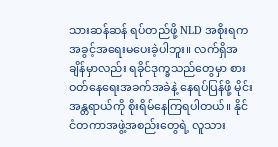သားဆန်ဆန် ရပ်တည်ဖို့ NLD အစိုးရက အခွင့်အရေးမပေးခဲ့ပါဘူး။ လက်ရှိအချိန်မှာလည်း ရခိုင်ဒုက္ခသည်တွေမှာ စားဝတ်နေရေးအခက်အခဲနဲ့ နေရပ်ပြန်ဖို့ မိုင်းအန္တရာယ်ကို စိုးရိမ်နေကြရပါတယ်။ နိုင်ငံတကာအဖွဲ့အစည်းတွေရဲ့ လူသား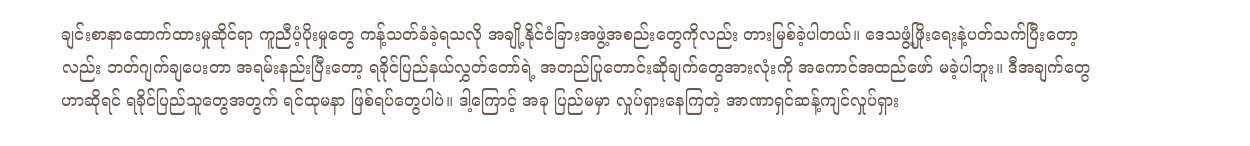ချင်းစာနာထောက်ထားမှုဆိုင်ရာ ကူညီပံ့ပိုးမှုတွေ ကန့်သတ်ခံခဲ့ရသလို အချို့နိုင်ငံခြားအဖွဲ့အစည်းတွေကိုလည်း တားမြစ်ခဲ့ပါတယ်။ ဒေသဖွံ့ဖြိုးရေးနဲ့ပတ်သက်ပြီးတော့လည်း ဘတ်ဂျက်ချပေးတာ အရမ်းနည်းပြီးတော့ ရခိုင်ပြည်နယ်လွှတ်တော်ရဲ့ အတည်ပြုတောင်းဆိုချက်တွေအားလုံးကို အကောင်အထည်ဖော် မခဲ့ပါဘူး။ ဒီအချက်တွေဟာဆိုရင် ရခိုင်ပြည်သူတွေအတွက် ရင်ထုမနာ ဖြစ်ရပ်တွေပါပဲ။ ဒါ့ကြောင့် အခု ပြည်မမှာ လှုပ်ရှားနေကြတဲ့ အာဏာရှင်ဆန့်ကျင်လှုပ်ရှား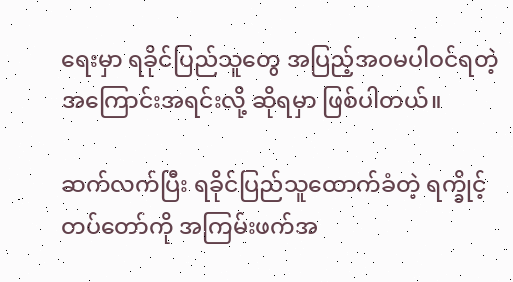ရေးမှာ ရခိုင်ပြည်သူတွေ အပြည့်အဝမပါဝင်ရတဲ့ အကြောင်းအရင်းလို့ ဆိုရမှာ ဖြစ်ပါတယ်။

ဆက်လက်ပြီး ရခိုင်ပြည်သူထောက်ခံတဲ့ ရက္ခိုင့်တပ်တော်ကို အကြမ်းဖက်အ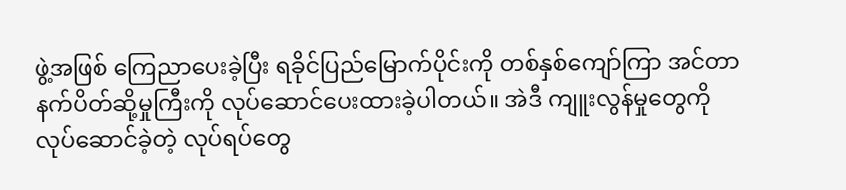ဖွဲ့အဖြစ် ကြေညာပေးခဲ့ပြီး ရခိုင်ပြည်မြောက်ပိုင်းကို တစ်နှစ်ကျော်ကြာ အင်တာနက်ပိတ်ဆို့မှုကြီးကို လုပ်ဆောင်ပေးထားခဲ့ပါတယ်။ အဲဒီ ကျူးလွန်မှုတွေကို လုပ်ဆောင်ခဲ့တဲ့ လုပ်ရပ်တွေ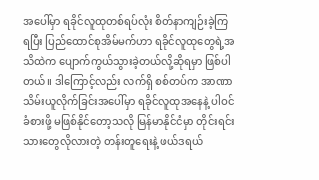အပေါ်မှာ ရခိုင်လူထုတစ်ရပ်လုံး စိတ်နာကျဉ်းခဲ့ကြရပြီး ပြည်ထောင်စုအိမ်မက်ဟာ ရခိုင်လူထုတွေရဲ့အသိထဲက ပျောက်ကွယ်သွားခဲ့တယ်လို့ဆိုရမှာ ဖြစ်ပါတယ်။ ဒါကြောင့်လည်း လက်ရှိ စစ်တပ်က အာဏာသိမ်းယူလိုက်ခြင်းအပေါ်မှာ ရခိုင်လူထုအနေနဲ့ ပါဝင်ခံစားဖို့ မဖြစ်နိုင်တော့သလို မြန်မာနိုင်ငံမှာ တိုင်းရင်းသားတွေလိုလားတဲ့ တန်းတူရေးနဲ့ ဖယ်ဒရယ်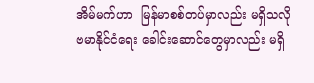အိမ်မက်ဟာ  မြန်မာစစ်တပ်မှာလည်း မရှိသလို ဗမာနိုင်ငံရေး ခေါင်းဆောင်တွေမှာလည်း မရှိ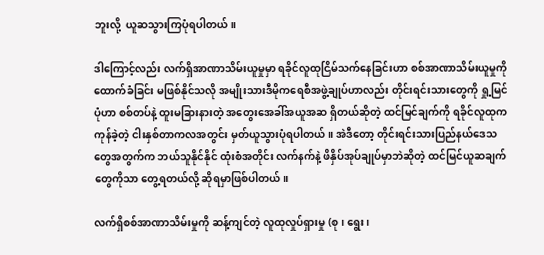ဘူးလို့  ယူဆသွားကြပုံရပါတယ်။

ဒါကြောင့်လည်း လက်ရှိအာဏာသိမ်းယူမှုမှာ ရခိုင်လူထုငြိမ်သက်နေခြင်းဟာ စစ်အာဏာသိမ်းယူမှုကို ထောက်ခံခြင်း မဖြစ်နိုင်သလို အမျိုးသားဒီမိုကရေစီအဖွဲ့ချုပ်ဟာလည်း တိုင်းရင်းသားတွေကို ရှု့မြင်ပုံဟာ စစ်တပ်နဲ့ ထူးမခြားနားတဲ့ အတွေးအေခါ်အယူအဆ ရှိတယ်ဆိုတဲ့ ထင်မြင်ချက်ကို ရခိုင်လူထုက ကုန်ခဲ့တဲ့ ငါးနှစ်တာကလအတွင်း မှတ်ယူသွားပုံရပါတယ်။ အဲဒီတော့ တိုင်းရင်းသားပြည်နယ်ဒေသတွေအတွက်က ဘယ်သူနိုင်နိုင် ထုံးစံအတိုင်း လက်နက်နဲ့ ဖိနှိပ်အုပ်ချုပ်မှာဘဲဆိုတဲ့ ထင်မြင်ယူဆချက်တွေကိုသာ တွေ့ရတယ်လို့ ဆိုရမှာဖြစ်ပါတယ်။

လက်ရှိစစ်အာဏာသိမ်းမှုကို ဆန့်ကျင်တဲ့ လူထုလှုပ်ရှားမှု (စု၊ ရွေး၊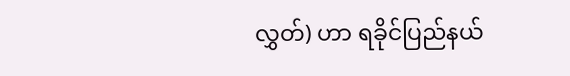လွှတ်) ဟာ ရခိုင်ပြည်နယ်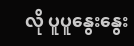လို ပူပူနွေးနွေး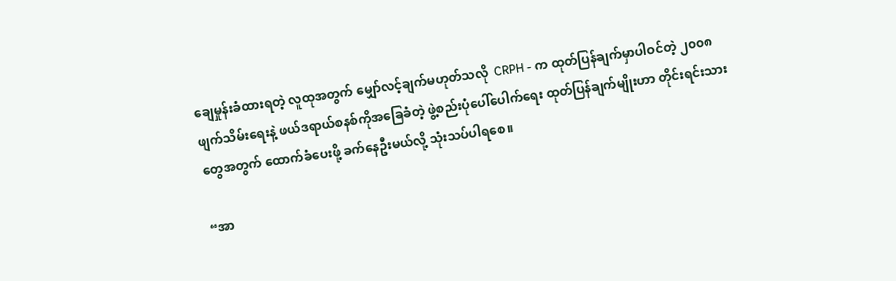ချေမှုန်းခံထားရတဲ့ လူထုအတွက် မျှော်လင့်ချက်မဟုတ်သလို  CRPH - က ထုတ်ပြန်ချက်မှာပါဝင်တဲ့ ၂၀၀၈ ဖျက်သိမ်းရေးနဲ့ ဖယ်ဒရာယ်စနစ်ကိုအခြေခံတဲ့ ဖွဲ့စည်းပုံပေါ်ပေါက်ရေး ထုတ်ပြန်ချက်မျိုးဟာ တိုင်းရင်းသားတွေအတွက် ထောက်ခံပေးဖို့ ခက်နေဦးမယ်လို့ သုံးသပ်ပါရစေ။

“အာ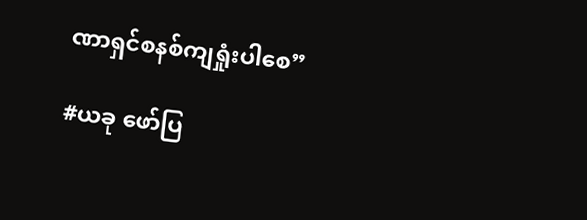ဏာရှင်စနစ်ကျရှုံးပါစေ”

#ယခု ဖော်ပြ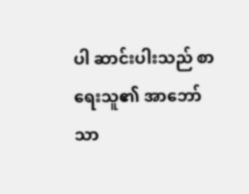ပါ ဆာင်းပါးသည် စာရေးသူ၏ အာဘော်သာ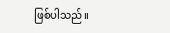ဖြစ်ပါသည်။